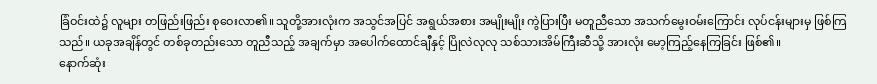ခြံဝင်းထဲ၌ လူများ တဖြည်းဖြည်း စုဝေးလာ၏။ သူတို့အားလုံးက အသွင်အပြင် အရွယ်အစား အမျိုးမျိုး ကွဲပြားပြီး မတူညီသော အသက်မွေးဝမ်းကြောင်း လုပ်ငန်းများမှ ဖြစ်ကြသည်။ ယခုအချိန်တွင် တစ်ခုတည်းသော တူညီသည့် အချက်မှာ အပေါက်ထောင်ချီနှင့် ပြိုလဲလုလု သစ်သားအိမ်ကြီးဆီသို့ အားလုံး မော့ကြည့်နေကြခြင်း ဖြစ်၏။
နောက်ဆုံး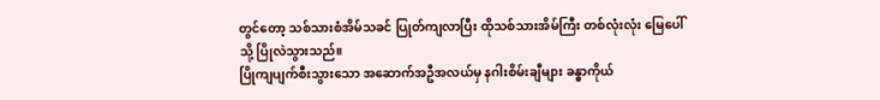တွင်တော့ သစ်သားစံအိမ်သခင် ပြုတ်ကျလာပြီး ထိုသစ်သားအိမ်ကြီး တစ်လုံးလုံး မြေပေါ်သို့ ပြိုလဲသွားသည်။
ပြိုကျပျက်စီးသွားသော အဆောက်အဦအလယ်မှ နဂါးစိမ်းချီများ ခန္ဓာကိုယ်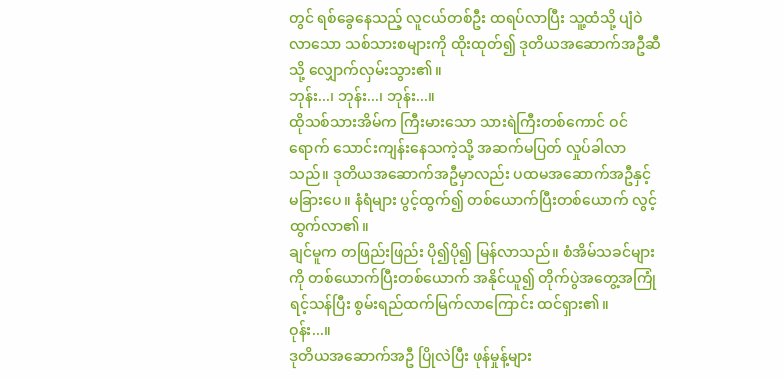တွင် ရစ်ခွေနေသည့် လူငယ်တစ်ဦး ထရပ်လာပြီး သူ့ထံသို့ ပျံဝဲလာသော သစ်သားစများကို ထိုးထုတ်၍ ဒုတိယအဆောက်အဦဆီသို့ လျှောက်လှမ်းသွား၏။
ဘုန်း...၊ ဘုန်း...၊ ဘုန်း...။
ထိုသစ်သားအိမ်က ကြီးမားသော သားရဲကြီးတစ်ကောင် ဝင်ရောက် သောင်းကျန်းနေသကဲ့သို့ အဆက်မပြတ် လှုပ်ခါလာသည်။ ဒုတိယအဆောက်အဦမှာလည်း ပထမအဆောက်အဦနှင့် မခြားပေ။ နံရံများ ပွင့်ထွက်၍ တစ်ယောက်ပြီးတစ်ယောက် လွင့်ထွက်လာ၏။
ချင်မူက တဖြည်းဖြည်း ပို၍ပို၍ မြန်လာသည်။ စံအိမ်သခင်များကို တစ်ယောက်ပြီးတစ်ယောက် အနိုင်ယူ၍ တိုက်ပွဲအတွေ့အကြုံ ရင့်သန်ပြီး စွမ်းရည်ထက်မြက်လာကြောင်း ထင်ရှား၏။
ဝုန်း...။
ဒုတိယအဆောက်အဦ ပြိုလဲပြီး ဖုန်မှုန့်များ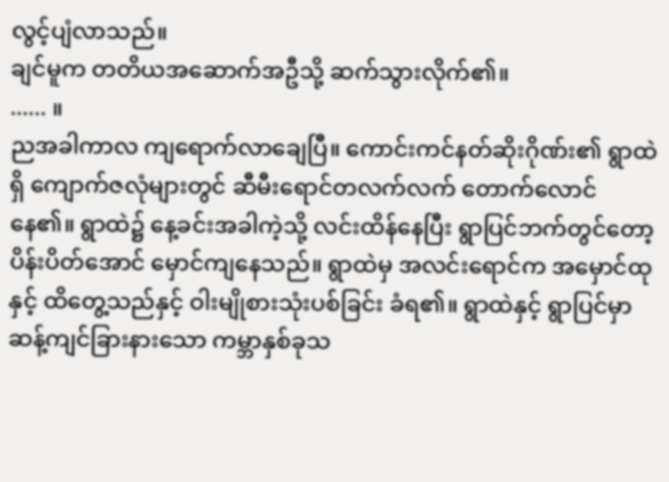လွင့်ပျံလာသည်။
ချင်မူက တတိယအဆောက်အဦသို့ ဆက်သွားလိုက်၏။
...... ။
ညအခါကာလ ကျရောက်လာချေပြီ။ ကောင်းကင်နတ်ဆိုးဂိုဏ်း၏ ရွာထဲရှိ ကျောက်ဇလုံများတွင် ဆီမီးရောင်တလက်လက် တောက်လောင်နေ၏။ ရွာထဲ၌ နေ့ခင်းအခါကဲ့သို့ လင်းထိန်နေပြီး ရွာပြင်ဘက်တွင်တော့ ပိန်းပိတ်အောင် မှောင်ကျနေသည်။ ရွာထဲမှ အလင်းရောင်က အမှောင်ထုနှင့် ထိတွေ့သည်နှင့် ဝါးမျိုစားသုံးပစ်ခြင်း ခံရ၏။ ရွာထဲနှင့် ရွာပြင်မှာ ဆန့်ကျင်ခြားနားသော ကမ္ဘာနှစ်ခုသ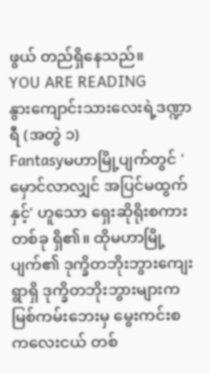ဖွယ် တည်ရှိနေသည်။
YOU ARE READING
နွားကျောင်းသားလေးရဲ့ဒဏ္ဍာရီ (အတွဲ ၁)
Fantasyမဟာမြို့ပျက်တွင် 'မှောင်လာလျှင် အပြင်မထွက်နှင့်' ဟူသော ရှေးဆိုရိုးစကားတစ်ခု ရှိ၏။ ထိုမဟာမြို့ပျက်၏ ဒုက္ခိတဘိုးဘွားကျေးရွာရှိ ဒုက္ခိတဘိုးဘွားများက မြစ်ကမ်းဘေးမှ မွေးကင်းစကလေးငယ် တစ်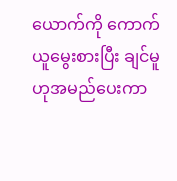ယောက်ကို ကောက်ယူမွေးစားပြီး ချင်မူဟုအမည်ပေးကာ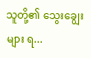သူတို့၏ သွေးချွေးများ ရ...